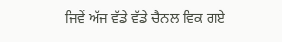ਜਿਵੇਂ ਅੱਜ ਵੱਡੇ ਵੱਡੇ ਚੈਨਲ ਵਿਕ ਗਏ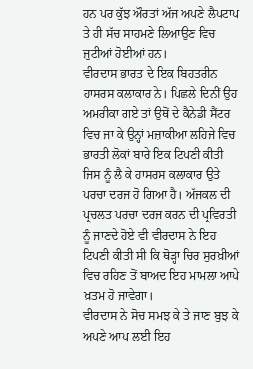ਹਨ ਪਰ ਕੁੱਝ ਔਰਤਾਂ ਅੱਜ ਅਪਣੇ ਲੈਪਟਾਪ ਤੇ ਹੀ ਸੱਚ ਸਾਹਮਣੇ ਲਿਆਉਣ ਵਿਚ ਜੁਟੀਆਂ ਹੋਈਆਂ ਹਨ।
ਵੀਰਦਾਸ ਭਾਰਤ ਦੇ ਇਕ ਬਿਹਤਰੀਨ ਹਾਸਰਸ ਕਲਾਕਾਰ ਨੇ। ਪਿਛਲੇ ਦਿਨੀਂ ਉਹ ਅਮਰੀਕਾ ਗਏ ਤਾਂ ਉਥੋਂ ਦੇ ਕੈਨੇਡੀ ਸੈਂਟਰ ਵਿਚ ਜਾ ਕੇ ਉਨ੍ਹਾਂ ਮਜ਼ਾਕੀਆ ਲਹਿਜੇ ਵਿਚ ਭਾਰਤੀ ਲੋਕਾਂ ਬਾਰੇ ਇਕ ਟਿਪਣੀ ਕੀਤੀ ਜਿਸ ਨੂੰ ਲੈ ਕੇ ਹਾਸਰਸ ਕਲਾਕਾਰ ਉਤੇ ਪਰਚਾ ਦਰਜ ਹੋ ਗਿਆ ਹੈ। ਅੱਜਕਲ ਦੀ ਪ੍ਰਚਲਤ ਪਰਚਾ ਦਰਜ ਕਰਨ ਦੀ ਪ੍ਰਵਿਰਤੀ ਨੂੰ ਜਾਣਦੇ ਹੋਏ ਵੀ ਵੀਰਦਾਸ ਨੇ ਇਹ ਟਿਪਣੀ ਕੀਤੀ ਸੀ ਕਿ ਥੋੜ੍ਹਾ ਚਿਰ ਸੁਰਖ਼ੀਆਂ ਵਿਚ ਰਹਿਣ ਤੋਂ ਬਾਅਦ ਇਹ ਮਾਮਲਾ ਆਪੇ ਖ਼ਤਮ ਹੋ ਜਾਵੇਗਾ।
ਵੀਰਦਾਸ ਨੇ ਸੋਚ ਸਮਝ ਕੇ ਤੇ ਜਾਣ ਬੁਝ ਕੇ ਅਪਣੇ ਆਪ ਲਈ ਇਹ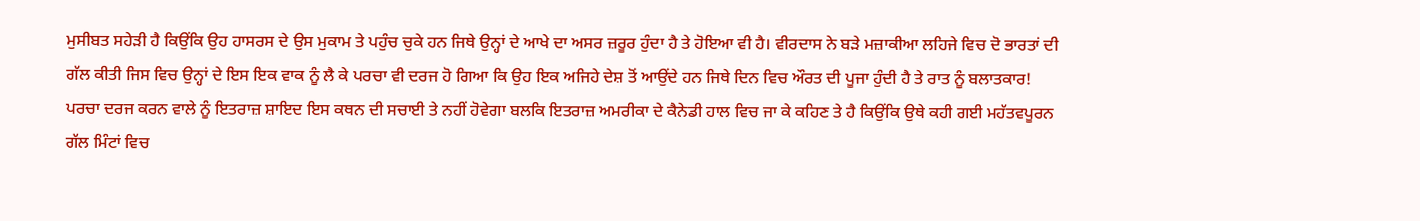ਮੁਸੀਬਤ ਸਹੇੜੀ ਹੈ ਕਿਉਂਕਿ ਉਹ ਹਾਸਰਸ ਦੇ ਉਸ ਮੁਕਾਮ ਤੇ ਪਹੁੰਚ ਚੁਕੇ ਹਨ ਜਿਥੇ ਉਨ੍ਹਾਂ ਦੇ ਆਖੇ ਦਾ ਅਸਰ ਜ਼ਰੂਰ ਹੁੰਦਾ ਹੈ ਤੇ ਹੋਇਆ ਵੀ ਹੈ। ਵੀਰਦਾਸ ਨੇ ਬੜੇ ਮਜ਼ਾਕੀਆ ਲਹਿਜੇ ਵਿਚ ਦੋ ਭਾਰਤਾਂ ਦੀ ਗੱਲ ਕੀਤੀ ਜਿਸ ਵਿਚ ਉਨ੍ਹਾਂ ਦੇ ਇਸ ਇਕ ਵਾਕ ਨੂੰ ਲੈ ਕੇ ਪਰਚਾ ਵੀ ਦਰਜ ਹੋ ਗਿਆ ਕਿ ਉਹ ਇਕ ਅਜਿਹੇ ਦੇਸ਼ ਤੋਂ ਆਉਂਦੇ ਹਨ ਜਿਥੇ ਦਿਨ ਵਿਚ ਔਰਤ ਦੀ ਪੂਜਾ ਹੁੰਦੀ ਹੈ ਤੇ ਰਾਤ ਨੂੰ ਬਲਾਤਕਾਰ!
ਪਰਚਾ ਦਰਜ ਕਰਨ ਵਾਲੇ ਨੂੰ ਇਤਰਾਜ਼ ਸ਼ਾਇਦ ਇਸ ਕਥਨ ਦੀ ਸਚਾਈ ਤੇ ਨਹੀਂ ਹੋਵੇਗਾ ਬਲਕਿ ਇਤਰਾਜ਼ ਅਮਰੀਕਾ ਦੇ ਕੈਨੇਡੀ ਹਾਲ ਵਿਚ ਜਾ ਕੇ ਕਹਿਣ ਤੇ ਹੈ ਕਿਉਂਕਿ ਉਥੇ ਕਹੀ ਗਈ ਮਹੱਤਵਪੂਰਨ ਗੱਲ ਮਿੰਟਾਂ ਵਿਚ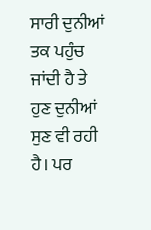ਸਾਰੀ ਦੁਨੀਆਂ ਤਕ ਪਹੁੰਚ ਜਾਂਦੀ ਹੈ ਤੇ ਹੁਣ ਦੁਨੀਆਂ ਸੁਣ ਵੀ ਰਹੀ ਹੈ। ਪਰ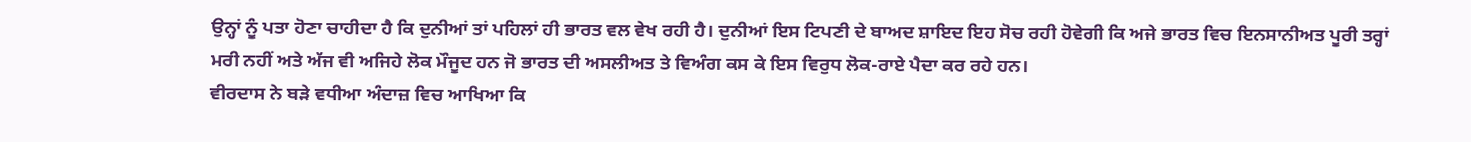ਉਨ੍ਹਾਂ ਨੂੰ ਪਤਾ ਹੋਣਾ ਚਾਹੀਦਾ ਹੈ ਕਿ ਦੁਨੀਆਂ ਤਾਂ ਪਹਿਲਾਂ ਹੀ ਭਾਰਤ ਵਲ ਵੇਖ ਰਹੀ ਹੈ। ਦੁਨੀਆਂ ਇਸ ਟਿਪਣੀ ਦੇ ਬਾਅਦ ਸ਼ਾਇਦ ਇਹ ਸੋਚ ਰਹੀ ਹੋਵੇਗੀ ਕਿ ਅਜੇ ਭਾਰਤ ਵਿਚ ਇਨਸਾਨੀਅਤ ਪੂਰੀ ਤਰ੍ਹਾਂ ਮਰੀ ਨਹੀਂ ਅਤੇ ਅੱਜ ਵੀ ਅਜਿਹੇ ਲੋਕ ਮੌਜੂਦ ਹਨ ਜੋ ਭਾਰਤ ਦੀ ਅਸਲੀਅਤ ਤੇ ਵਿਅੰਗ ਕਸ ਕੇ ਇਸ ਵਿਰੁਧ ਲੋਕ-ਰਾਏ ਪੈਦਾ ਕਰ ਰਹੇ ਹਨ।
ਵੀਰਦਾਸ ਨੇ ਬੜੇ ਵਧੀਆ ਅੰਦਾਜ਼ ਵਿਚ ਆਖਿਆ ਕਿ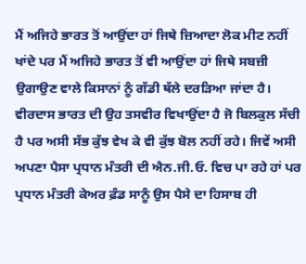ਮੈਂ ਅਜਿਹੇ ਭਾਰਤ ਤੋਂ ਆਉਂਦਾ ਹਾਂ ਜਿਥੇ ਜ਼ਿਆਦਾ ਲੋਕ ਮੀਟ ਨਹੀਂ ਖਾਂਦੇ ਪਰ ਮੈਂ ਅਜਿਹੇ ਭਾਰਤ ਤੋਂ ਵੀ ਆਉਂਦਾ ਹਾਂ ਜਿਥੇ ਸਬਜ਼ੀ ਉਗਾਉਣ ਵਾਲੇ ਕਿਸਾਨਾਂ ਨੂੰ ਗੱਡੀ ਥੱਲੇ ਦਰੜਿਆ ਜਾਂਦਾ ਹੈ। ਵੀਰਦਾਸ ਭਾਰਤ ਦੀ ਉਹ ਤਸਵੀਰ ਵਿਖਾਉਂਦਾ ਹੈ ਜੋ ਬਿਲਕੁਲ ਸੱਚੀ ਹੈ ਪਰ ਅਸੀ ਸੱਭ ਕੁੱਝ ਵੇਖ ਕੇ ਵੀ ਕੁੱਝ ਬੋਲ ਨਹੀਂ ਰਹੇ। ਜਿਵੇਂ ਅਸੀ ਅਪਣਾ ਪੈਸਾ ਪ੍ਰਧਾਨ ਮੰਤਰੀ ਦੀ ਐਨ.ਜੀ.ਓ. ਵਿਚ ਪਾ ਰਹੇ ਹਾਂ ਪਰ ਪ੍ਰਧਾਨ ਮੰਤਰੀ ਕੇਅਰ ਫ਼ੰਡ ਸਾਨੂੰ ਉਸ ਪੈਸੇ ਦਾ ਹਿਸਾਬ ਹੀ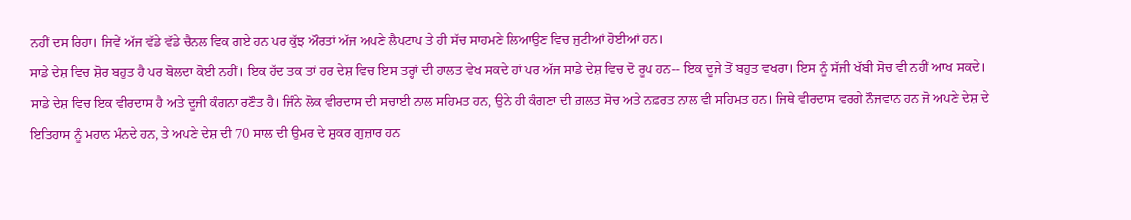ਨਹੀਂ ਦਸ ਰਿਹਾ। ਜਿਵੇਂ ਅੱਜ ਵੱਡੇ ਵੱਡੇ ਚੈਨਲ ਵਿਕ ਗਏ ਹਨ ਪਰ ਕੁੱਝ ਔਰਤਾਂ ਅੱਜ ਅਪਣੇ ਲੈਪਟਾਪ ਤੇ ਹੀ ਸੱਚ ਸਾਹਮਣੇ ਲਿਆਉਣ ਵਿਚ ਜੁਟੀਆਂ ਹੋਈਆਂ ਹਨ।
ਸਾਡੇ ਦੇਸ਼ ਵਿਚ ਸ਼ੋਰ ਬਹੁਤ ਹੈ ਪਰ ਬੋਲਦਾ ਕੋਈ ਨਹੀਂ। ਇਕ ਹੱਦ ਤਕ ਤਾਂ ਹਰ ਦੇਸ਼ ਵਿਚ ਇਸ ਤਰ੍ਹਾਂ ਦੀ ਹਾਲਤ ਵੇਖ ਸਕਦੇ ਹਾਂ ਪਰ ਅੱਜ ਸਾਡੇ ਦੇਸ਼ ਵਿਚ ਦੋ ਰੂਪ ਹਨ-- ਇਕ ਦੂਜੇ ਤੋਂ ਬਹੁਤ ਵਖਰਾ। ਇਸ ਨੂੰ ਸੱਜੀ ਖੱਬੀ ਸੋਚ ਵੀ ਨਹੀਂ ਆਖ ਸਕਦੇ। ਸਾਡੇ ਦੇਸ਼ ਵਿਚ ਇਕ ਵੀਰਦਾਸ ਹੈ ਅਤੇ ਦੂਜੀ ਕੰਗਨਾ ਰਣੌਤ ਹੈ। ਜਿੰਨੇ ਲੋਕ ਵੀਰਦਾਸ ਦੀ ਸਚਾਈ ਨਾਲ ਸਹਿਮਤ ਹਨ, ਉਨੇ ਹੀ ਕੰਗਣਾ ਦੀ ਗ਼ਲਤ ਸੋਚ ਅਤੇ ਨਫ਼ਰਤ ਨਾਲ ਵੀ ਸਹਿਮਤ ਹਨ। ਜਿਥੇ ਵੀਰਦਾਸ ਵਰਗੇ ਨੌਜਵਾਨ ਹਨ ਜੋ ਅਪਣੇ ਦੇਸ਼ ਦੇ ਇਤਿਹਾਸ ਨੂੰ ਮਹਾਨ ਮੰਨਦੇ ਹਨ, ਤੇ ਅਪਣੇ ਦੇਸ਼ ਦੀ 70 ਸਾਲ ਦੀ ਉਮਰ ਦੇ ਸ਼ੁਕਰ ਗੁਜ਼ਾਰ ਹਨ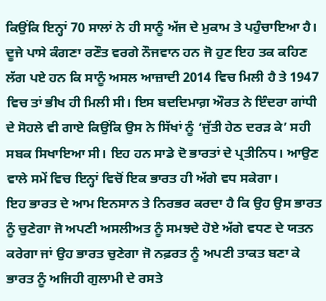ਕਿਉਂਕਿ ਇਨ੍ਹਾਂ 70 ਸਾਲਾਂ ਨੇ ਹੀ ਸਾਨੂੰ ਅੱਜ ਦੇ ਮੁਕਾਮ ਤੇ ਪਹੁੰਚਾਇਆ ਹੈ।
ਦੂਜੇ ਪਾਸੇ ਕੰਗਣਾ ਰਣੌਤ ਵਰਗੇ ਨੌਜਵਾਨ ਹਨ ਜੋ ਹੁਣ ਇਹ ਤਕ ਕਹਿਣ ਲੱਗ ਪਏ ਹਨ ਕਿ ਸਾਨੂੰ ਅਸਲ ਆਜ਼ਾਦੀ 2014 ਵਿਚ ਮਿਲੀ ਹੈ ਤੇ 1947 ਵਿਚ ਤਾਂ ਭੀਖ ਹੀ ਮਿਲੀ ਸੀ। ਇਸ ਬਦਦਿਮਾਗ਼ ਔਰਤ ਨੇ ਇੰਦਰਾ ਗਾਂਧੀ ਦੇ ਸੋਹਲੇ ਵੀ ਗਾਏ ਕਿਉਂਕਿ ਉਸ ਨੇ ਸਿੱਖਾਂ ਨੂੰ ‘ਜੁੱਤੀ ਹੇਠ ਦਰੜ ਕੇ’ ਸਹੀ ਸਬਕ ਸਿਖਾਇਆ ਸੀ। ਇਹ ਹਨ ਸਾਡੇ ਦੋ ਭਾਰਤਾਂ ਦੇ ਪ੍ਰਤੀਨਿਧ। ਆਉਣ ਵਾਲੇ ਸਮੇਂ ਵਿਚ ਇਨ੍ਹਾਂ ਵਿਚੋਂ ਇਕ ਭਾਰਤ ਹੀ ਅੱਗੇ ਵਧ ਸਕੇਗਾ।
ਇਹ ਭਾਰਤ ਦੇ ਆਮ ਇਨਸਾਨ ਤੇ ਨਿਰਭਰ ਕਰਦਾ ਹੈ ਕਿ ਉਹ ਉਸ ਭਾਰਤ ਨੂੰ ਚੁਣੇਗਾ ਜੋ ਅਪਣੀ ਅਸਲੀਅਤ ਨੂੰ ਸਮਝਦੇ ਹੋਏ ਅੱਗੇ ਵਧਣ ਦੇ ਯਤਨ ਕਰੇਗਾ ਜਾਂ ਉਹ ਭਾਰਤ ਚੁਣੇਗਾ ਜੋ ਨਫ਼ਰਤ ਨੂੰ ਅਪਣੀ ਤਾਕਤ ਬਣਾ ਕੇ ਭਾਰਤ ਨੂੰ ਅਜਿਹੀ ਗੁਲਾਮੀ ਦੇ ਰਸਤੇ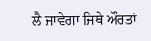ਲੈ ਜਾਵੇਗਾ ਜਿਥੇ ਔਰਤਾਂ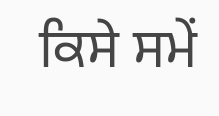ਕਿਸੇ ਸਮੇਂ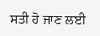ਸਤੀ ਹੋ ਜਾਣ ਲਈ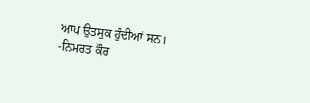ਆਪ ਉਤਸੁਕ ਹੁੰਦੀਆਂ ਸਨ।
-ਨਿਮਰਤ ਕੌਰ